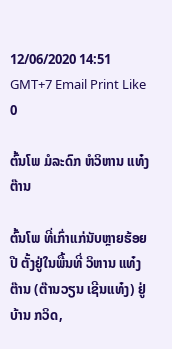12/06/2020 14:51 GMT+7 Email Print Like 0

ຕົ້ນໂພ ມໍລະດົກ ຫໍວິຫານ ແທ໋ງຕ໊ານ

ຕົ້ນໂພ ທີ່ເກົ່າແກ່ນັບຫຼາຍຮ້ອຍປີ ຕັ້ງຢູ່ໃນພື້ນທີ່ ວິຫານ ແທ໋ງຕ໊ານ (ຕ໊ານວຽນ ເຊີນແທ໋ງ) ຢູ່ບ້ານ ກວິດ,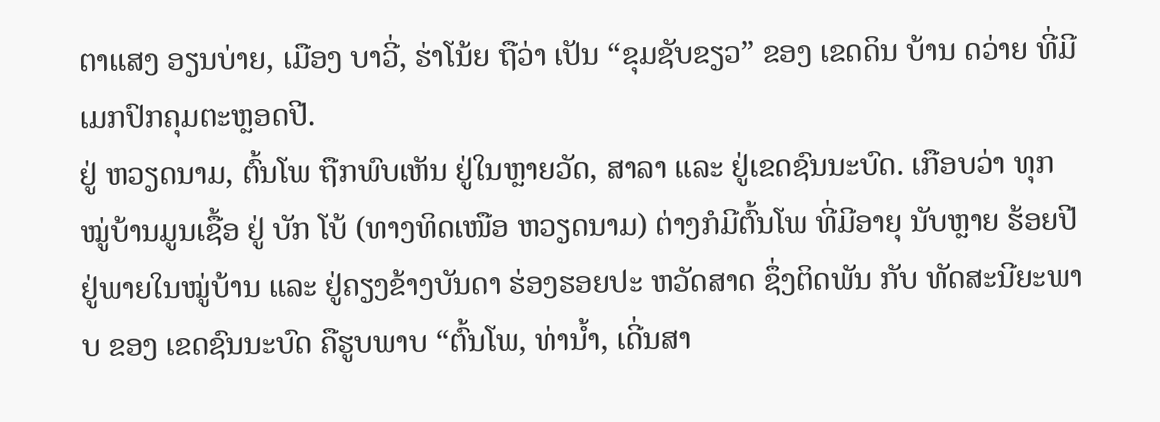ຕາແສງ ອຽນບ່າຍ, ເມືອງ ບາວີ່, ຮ່າໂນ້ຍ ຖືວ່າ ເປັນ “ຂຸມຊັບຂຽວ” ຂອງ ເຂດດິນ ບ້ານ ດວ່າຍ ທີ່ມີເມກປົກຄຸມຕະຫຼອດປີ.
ຢູ່ ຫວຽດນາມ, ຕົ້ນໂພ ຖືກພົບເຫັນ ຢູ່ໃນຫຼາຍວັດ, ສາລາ ແລະ ຢູ່ເຂດຊົນນະບົດ. ເກືອບວ່າ ທຸກໝູ່ບ້ານມູນເຊື້ອ ຢູ່ ບັກ ໂບ້ (ທາງທິດເໜືອ ຫວຽດນາມ) ຕ່າງກໍມີຕົ້ນໂພ ທີ່ມີອາຍຸ ນັບຫຼາຍ ຮ້ອຍປີ ຢູ່ພາຍໃນໝູ່ບ້ານ ແລະ ຢູ່ຄຽງຂ້າງບັນດາ ຮ່ອງຮອຍປະ ຫວັດສາດ ຊຶ່ງຕິດພັນ ກັບ ທັດສະນີຍະພາບ ຂອງ ເຂດຊົນນະບົດ ຄືຮູບພາບ “ຕົ້ນໂພ, ທ່ານໍ້າ, ເດີ່ນສາ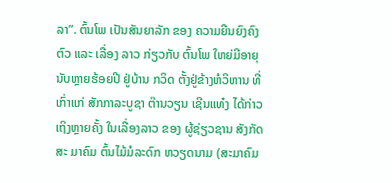ລາ”. ຕົ້ນໂພ ເປັນສັນຍາລັກ ຂອງ ຄວາມຍືນຍົງຄົງຕົວ ແລະ ເລື່ອງ ລາວ ກ່ຽວກັບ ຕົ້ນໂພ ໃຫຍ່ມີອາຍຸນັບຫຼາຍຮ້ອຍປີ ຢູ່ບ້ານ ກວິດ ຕັ້ງຢູ່ຂ້າງຫໍວິຫານ ທີ່ເກົ່າແກ່ ສັກກາລະບູຊາ ຕ໊ານວຽນ ເຊີນແທ໋ງ ໄດ້ກ່າວເຖິງຫຼາຍຄັ້ງ ໃນເລື່ອງລາວ ຂອງ ຜູ້ຊ່ຽວຊານ ສັງກັດສະ ມາຄົມ ຕົ້ນໄມ້ມໍລະດົກ ຫວຽດນາມ (ສະມາຄົມ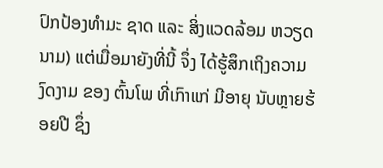ປົກປ້ອງທຳມະ ຊາດ ແລະ ສິ່ງແວດລ້ອມ ຫວຽດນາມ) ແຕ່ເມື່ອມາຍັງທີ່ນີ້ ຈຶ່ງ ໄດ້ຮູ້ສຶກເຖິງຄວາມງົດງາມ ຂອງ ຕົ້ນໂພ ທີ່ເກົາແກ່ ມີອາຍຸ ນັບຫຼາຍຮ້ອຍປີ ຊຶ່ງ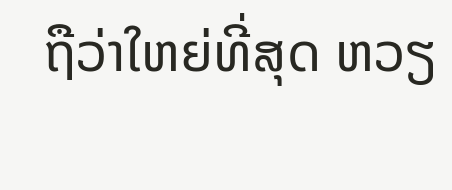ຖືວ່າໃຫຍ່ທີ່ສຸດ ຫວຽ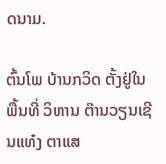ດນາມ.

ຕົ້ນໂພ ບ້ານກວິດ ຕັ້ງຢູ່ໃນພື້ນທີ່ ວິຫານ ຕ໊ານວຽນເຊີນແທ໋ງ ຕາແສ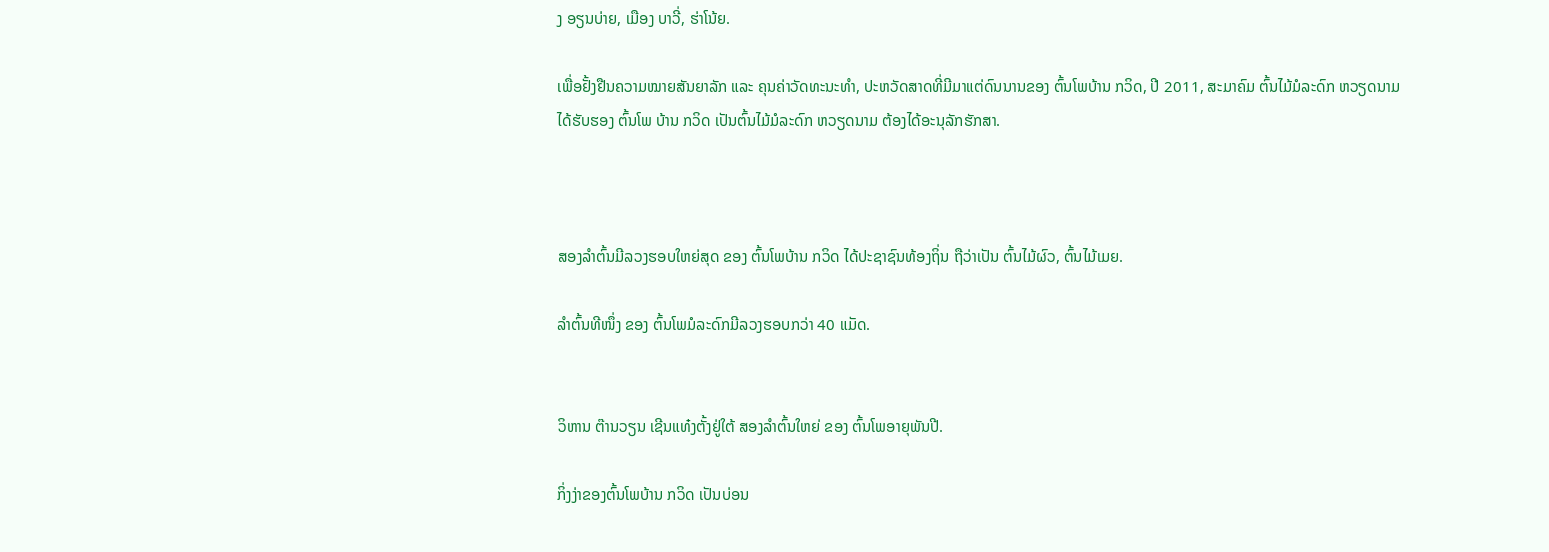ງ ອຽນບ່າຍ, ເມືອງ ບາວີ່, ຮ່າໂນ້ຍ.

ເພື່ອຢັ້ງຢືນຄວາມໝາຍສັນຍາລັກ ແລະ ຄຸນຄ່າວັດທະນະທຳ, ປະຫວັດສາດທີ່ມີມາແຕ່ດົນນານຂອງ ຕົ້ນໂພບ້ານ ກວິດ, ປີ 2011, ສະມາຄົມ ຕົ້ນໄມ້ມໍລະດົກ ຫວຽດນາມ
ໄດ້ຮັບຮອງ ຕົ້ນໂພ ບ້ານ ກວິດ ເປັນຕົ້ນໄມ້ມໍລະດົກ ຫວຽດນາມ ຕ້ອງໄດ້ອະນຸລັກຮັກສາ.



ສອງລຳຕົ້ນມີລວງຮອບໃຫຍ່ສຸດ ຂອງ ຕົ້ນໂພບ້ານ ກວິດ ໄດ້ປະຊາຊົນທ້ອງຖິ່ນ ຖືວ່າເປັນ ຕົ້ນໄມ້ຜົວ, ຕົ້ນໄມ້ເມຍ.

ລຳຕົ້ນທີໜຶ່ງ ຂອງ ຕົ້ນໂພມໍລະດົກມີລວງຮອບກວ່າ 40 ແມັດ.


ວິຫານ ຕ໊ານວຽນ ເຊີນແທ໋ງຕັ້ງຢູ່ໃຕ້ ສອງລຳຕົ້ນໃຫຍ່ ຂອງ ຕົ້ນໂພອາຍຸພັນປີ.

ກິ່ງງ່າຂອງຕົ້ນໂພບ້ານ ກວິດ ເປັນບ່ອນ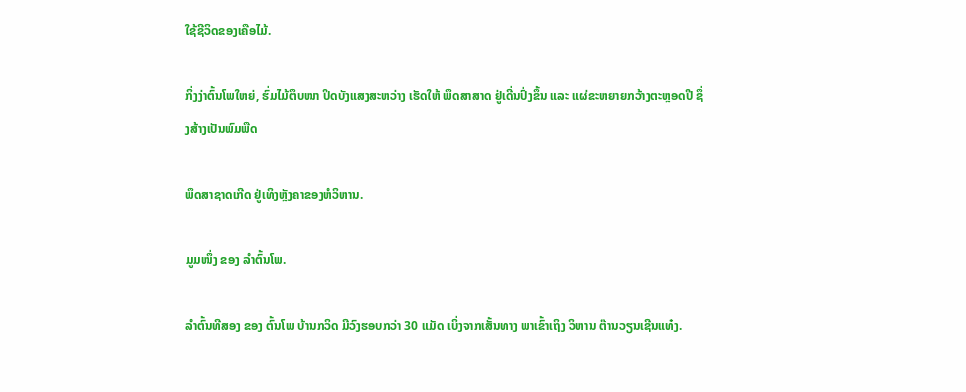ໃຊ້ຊີວິດຂອງເຄືອໄມ້.

ກິ່ງງ່າຕົ້ນໂພໃຫຍ່, ຮົ່ມໄມ້ຕຶບໜາ ປິດບັງແສງສະຫວ່າງ ເຮັດໃຫ້ ພຶດສາສາດ ຢູ່ເດີ່ນປົ່ງຂຶ້ນ ແລະ ແຜ່ຂະຫຍາຍກວ້າງຕະຫຼອດປີ ຊຶ່ງສ້າງເປັນພົມພືດ

ພຶດສາຊາດເກີດ ຢູ່ເທິງຫຼັງຄາຂອງຫໍວິຫານ.

ມູມໜຶ່ງ ຂອງ ລໍາຕົ້ນໂພ.

ລຳຕົ້ນທີສອງ ຂອງ ຕົ້ນໂພ ບ້ານກວິດ ມີວົງຮອບກວ່າ 30 ແມັດ ເບິ່ງຈາກເສັ້ນທາງ ພາເຂົ້າເຖິງ ວິຫານ ຕ໊ານວຽນເຊີນແທ໋ງ.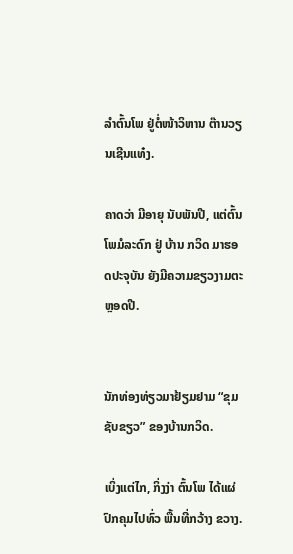ລຳຕົ້ນໂພ ຢູ່ຕໍ່ໜ້າວິຫານ ຕ໊ານວຽນເຊີນແທ໋ງ.

ຄາດວ່າ ມີອາຍຸ ນັບພັນປີ, ແຕ່ຕົ້ນໂພມໍລະດົກ ຢູ່ ບ້ານ ກວິດ ມາຮອດປະຈຸບັນ ຍັງມີຄວາມຂຽວງາມຕະຫຼອດປີ.


ນັກທ່ອງທ່ຽວມາຢ້ຽມຢາມ “ຂຸມຊັບຂຽວ” ຂອງບ້ານກວິດ.

ເບິ່ງແຕ່ໄກ, ກິ່ງງ່າ ຕົ້ນໂພ ໄດ້ແຜ່ປົກຄຸມໄປທົ່ວ ພື້ນທີ່ກວ້າງ ຂວາງ.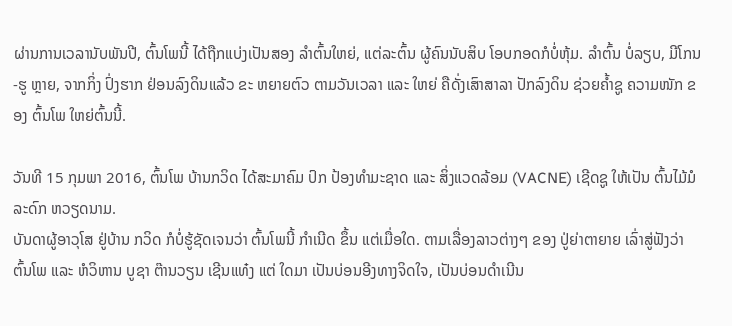ຜ່ານການເວລານັບພັນປີ, ຕົ້ນໂພນີ້ ໄດ້ຖືກແບ່ງເປັນສອງ ລຳຕົ້ນໃຫຍ່, ແຕ່ລະຕົ້ນ ຜູ້ຄົນນັບສິບ ໂອບກອດກໍບໍ່ຫຸ້ມ. ລຳຕົ້ນ ບໍ່ລຽບ, ມີໂກນ-ຮູ ຫຼາຍ, ຈາກກິ່ງ ປົ່ງຮາກ ຢ່ອນລົງດິນແລ້ວ ຂະ ຫຍາຍຕົວ ຕາມວັນເວລາ ແລະ ໃຫຍ່ ຄືດັ່ງເສົາສາລາ ປັກລົງດິນ ຊ່ວຍຄ້ຳຊູ ຄວາມໜັກ ຂອງ ຕົ້ນໂພ ໃຫຍ່ຕົ້ນນີ້.

ວັນທີ 15 ກຸມພາ 2016, ຕົ້ນໂພ ບ້ານກວິດ ໄດ້ສະມາຄົມ ປົກ ປ້ອງທຳມະຊາດ ແລະ ສິ່ງແວດລ້ອມ (VACNE) ເຊີດຊູ ໃຫ້ເປັນ ຕົ້ນໄມ້ມໍລະດົກ ຫວຽດນາມ.
ບັນດາຜູ້ອາວຸໂສ ຢູ່ບ້ານ ກວິດ ກໍບໍ່ຮູ້ຊັດເຈນວ່າ ຕົ້ນໂພນີ້ ກຳເນີດ ຂຶ້ນ ແຕ່ເມື່ອໃດ. ຕາມເລື່ອງລາວຕ່າງໆ ຂອງ ປູ່ຍ່າຕາຍາຍ ເລົ່າສູ່ຟັງວ່າ ຕົ້ນໂພ ແລະ ຫໍວິຫານ ບູຊາ ຕ໊ານວຽນ ເຊີນແທ໋ງ ແຕ່ ໃດມາ ເປັນບ່ອນອີງທາງຈິດໃຈ, ເປັນບ່ອນດຳເນີນ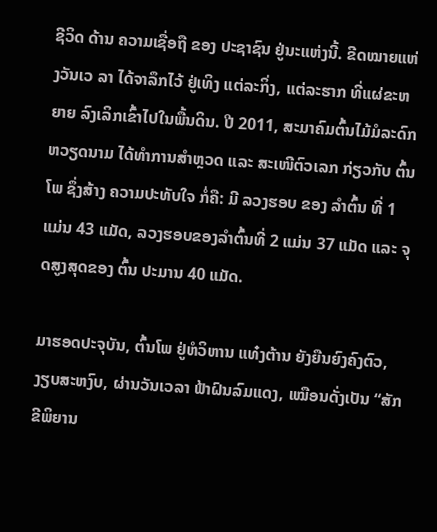ຊີວິດ ດ້ານ ຄວາມເຊື່ອຖື ຂອງ ປະຊາຊົນ ຢູ່ນະແຫ່ງນີ້. ຂີດໝາຍແຫ່ງວັນເວ ລາ ໄດ້ຈາລຶກໄວ້ ຢູ່ເທິງ ແຕ່ລະກິ່ງ, ແຕ່ລະຮາກ ທີ່ແຜ່ຂະຫຍາຍ ລົງເລິກເຂົ້າໄປໃນພື້ນດິນ. ປີ 2011, ສະມາຄົມຕົ້ນໄມ້ມໍລະດົກ ຫວຽດນາມ ໄດ້ທຳການສຳຫຼວດ ແລະ ສະເໜີຕົວເລກ ກ່ຽວກັບ ຕົ້ນໂພ ຊຶ່ງສ້າງ ຄວາມປະທັບໃຈ ກໍ່ຄື: ມີ ລວງຮອບ ຂອງ ລຳຕົ້ນ ທີ່ 1 ແມ່ນ 43 ແມັດ, ລວງຮອບຂອງລຳຕົ້ນທີ່ 2 ແມ່ນ 37 ແມັດ ແລະ ຈຸດສູງສຸດຂອງ ຕົ້ນ ປະມານ 40 ແມັດ.

ມາຮອດປະຈຸບັນ, ຕົ້ນໂພ ຢູ່ຫໍວິຫານ ແທ໋ງຕ້ານ ຍັງຍືນຍົງຄົງຕົວ, ງຽບສະຫງົບ, ຜ່ານວັນເວລາ ຟ້າຝົນລົມແດງ, ເໝືອນດັ່ງເປັນ “ສັກ ຂີພິຍານ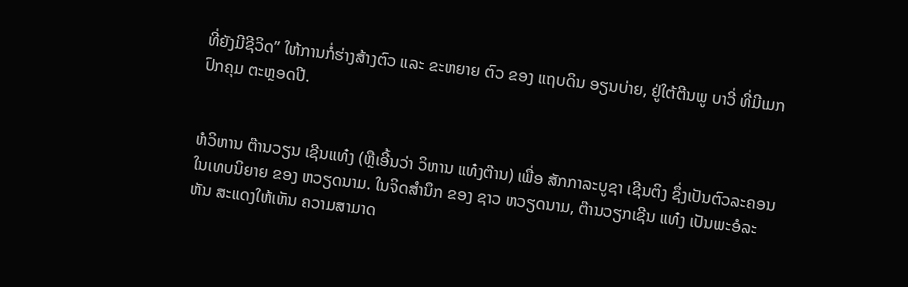ທີ່ຍັງມີຊີວິດ” ໃຫ້ການກໍ່ຮ່າງສ້າງຕົວ ແລະ ຂະຫຍາຍ ຕົວ ຂອງ ແຖບດິນ ອຽນບ່າຍ, ຢູ່ໃຕ້ຕີນພູ ບາວີ່ ທີ່ມີເມກ ປົກຄຸມ ຕະຫຼອດປີ.


ຫໍວິຫານ ຕ໊ານວຽນ ເຊີນແທ໋ງ (ຫຼືເອີ້ນວ່າ ວິຫານ ແທ໋ງຕ໊ານ) ເພື່ອ ສັກກາລະບູຊາ ເຊີນຕິງ ຊຶ່ງເປັນຕົວລະຄອນ ໃນເທບນິຍາຍ ຂອງ ຫວຽດນາມ. ໃນຈິດສຳນຶກ ຂອງ ຊາວ ຫວຽດນາມ, ຕ໊ານວຽກເຊີນ ແທ໋ງ ເປັນພະອໍລະຫັນ ສະແດງໃຫ້ເຫັນ ຄວາມສາມາດ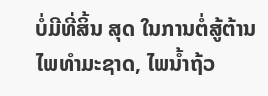ບໍ່ມີທີ່ສິ້ນ ສຸດ ໃນການຕໍ່ສູ້ຕ້ານໄພທຳມະຊາດ, ໄພນໍ້າຖ້ວ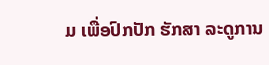ມ ເພື່ອປົກປັກ ຮັກສາ ລະດູການ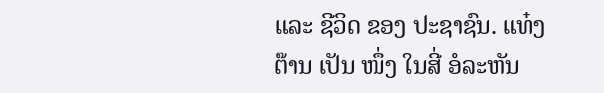ແລະ ຊີວິດ ຂອງ ປະຊາຊົນ. ແທ໋ງຕ໊ານ ເປັນ ໜຶ່ງ ໃນສີ່ ອໍລະຫັນ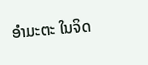ອໍາມະຕະ ໃນຈິດ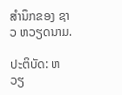ສຳນຶກຂອງ ຊາວ ຫວຽດນາມ.

ປະຕິບັດ: ຫວຽ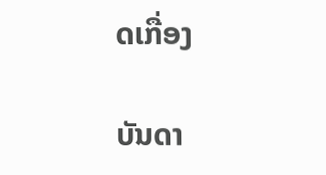ດເກື່ອງ

ບັນດາ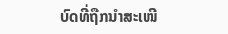ບົດທີ່ຖືກນຳສະເໜີ